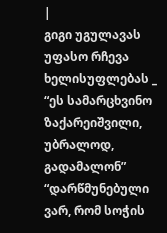|
გიგი უგულავას უფასო რჩევა ხელისუფლებას _ “ეს სამარცხვინო ზაქარეიშვილი, უბრალოდ, გადამალონ”
“დარწმუნებული ვარ, რომ სოჭის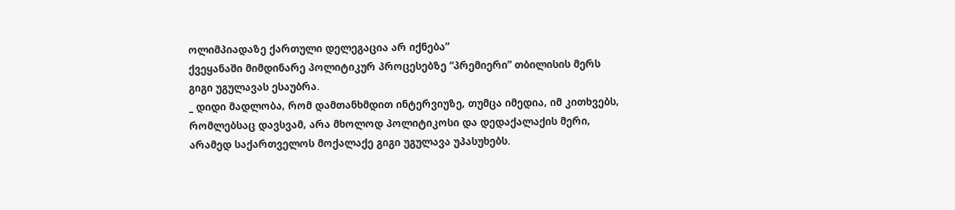ოლიმპიადაზე ქართული დელეგაცია არ იქნება”
ქვეყანაში მიმდინარე პოლიტიკურ პროცესებზე “პრემიერი” თბილისის მერს გიგი უგულავას ესაუბრა.
_ დიდი მადლობა, რომ დამთანხმდით ინტერვიუზე, თუმცა იმედია, იმ კითხვებს, რომლებსაც დავსვამ, არა მხოლოდ პოლიტიკოსი და დედაქალაქის მერი, არამედ საქართველოს მოქალაქე გიგი უგულავა უპასუხებს.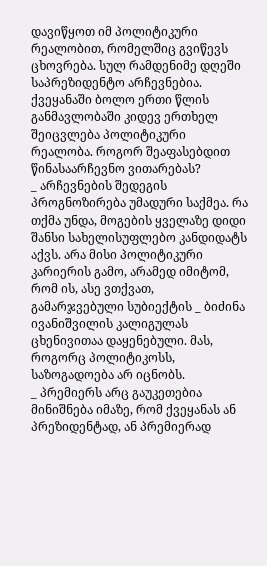დავიწყოთ იმ პოლიტიკური რეალობით, რომელშიც გვიწევს ცხოვრება. სულ რამდენიმე დღეში საპრეზიდენტო არჩევნებია. ქვეყანაში ბოლო ერთი წლის განმავლობაში კიდევ ერთხელ შეიცვლება პოლიტიკური რეალობა. როგორ შეაფასებდით წინასაარჩევნო ვითარებას?
_ არჩევნების შედეგის პროგნოზირება უმადური საქმეა. რა თქმა უნდა, მოგების ყველაზე დიდი შანსი სახელისუფლებო კანდიდატს აქვს. არა მისი პოლიტიკური კარიერის გამო, არამედ იმიტომ, რომ ის, ასე ვთქვათ, გამარჯვებული სუბიექტის _ ბიძინა ივანიშვილის კალიგულას ცხენივითაა დაყენებული. მას, როგორც პოლიტიკოსს, საზოგადოება არ იცნობს.
_ პრემიერს არც გაუკეთებია მინიშნება იმაზე, რომ ქვეყანას ან პრეზიდენტად, ან პრემიერად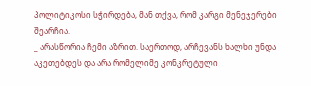პოლიტიკოსი სჭირდება, მან თქვა, რომ კარგი მენეჯერები შეარჩია.
_ არასწორია ჩემი აზრით. საერთოდ, არჩევანს ხალხი უნდა აკეთებდეს და არა რომელიმე კონკრეტული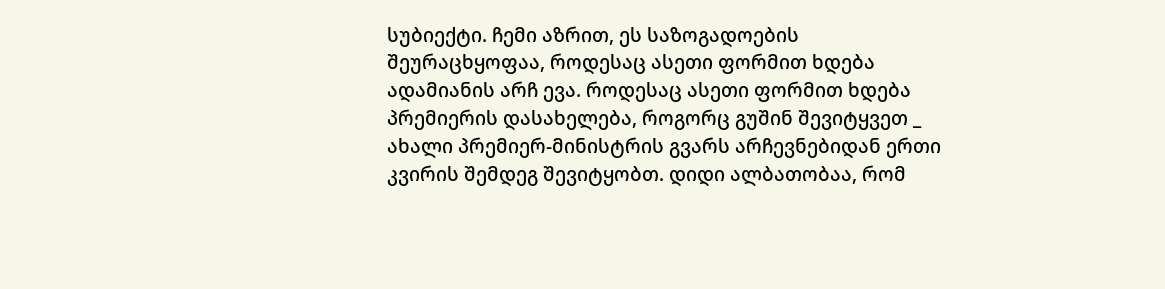სუბიექტი. ჩემი აზრით, ეს საზოგადოების შეურაცხყოფაა, როდესაც ასეთი ფორმით ხდება ადამიანის არჩ ევა. როდესაც ასეთი ფორმით ხდება პრემიერის დასახელება, როგორც გუშინ შევიტყვეთ _ ახალი პრემიერ-მინისტრის გვარს არჩევნებიდან ერთი კვირის შემდეგ შევიტყობთ. დიდი ალბათობაა, რომ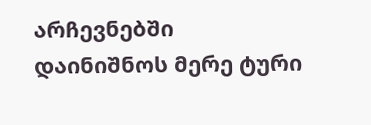არჩევნებში დაინიშნოს მერე ტური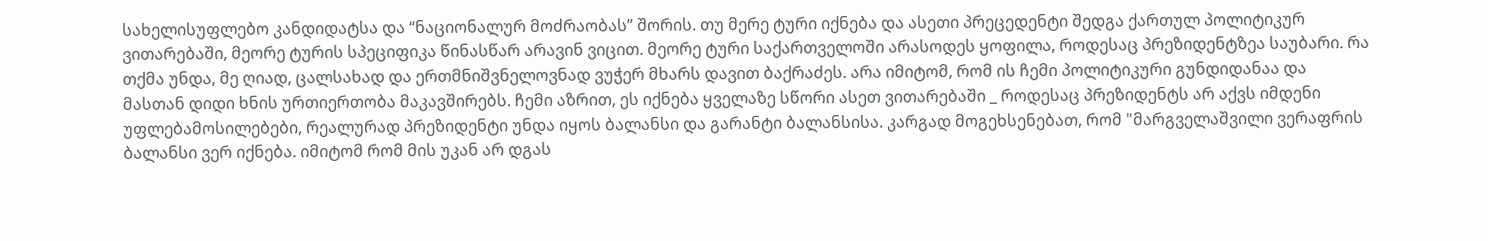სახელისუფლებო კანდიდატსა და “ნაციონალურ მოძრაობას” შორის. თუ მერე ტური იქნება და ასეთი პრეცედენტი შედგა ქართულ პოლიტიკურ ვითარებაში, მეორე ტურის სპეციფიკა წინასწარ არავინ ვიცით. მეორე ტური საქართველოში არასოდეს ყოფილა, როდესაც პრეზიდენტზეა საუბარი. რა თქმა უნდა, მე ღიად, ცალსახად და ერთმნიშვნელოვნად ვუჭერ მხარს დავით ბაქრაძეს. არა იმიტომ, რომ ის ჩემი პოლიტიკური გუნდიდანაა და მასთან დიდი ხნის ურთიერთობა მაკავშირებს. ჩემი აზრით, ეს იქნება ყველაზე სწორი ასეთ ვითარებაში _ როდესაც პრეზიდენტს არ აქვს იმდენი უფლებამოსილებები, რეალურად პრეზიდენტი უნდა იყოს ბალანსი და გარანტი ბალანსისა. კარგად მოგეხსენებათ, რომ "მარგველაშვილი ვერაფრის ბალანსი ვერ იქნება. იმიტომ რომ მის უკან არ დგას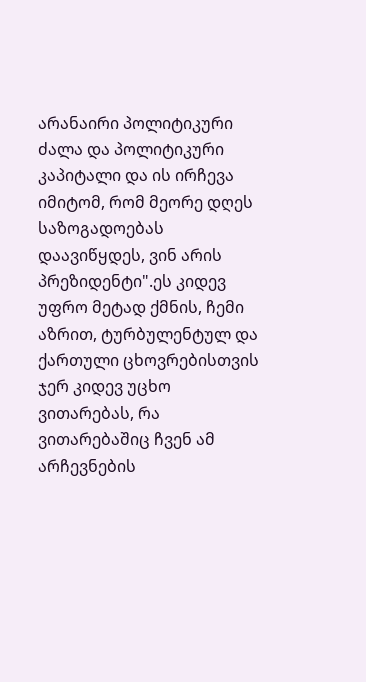არანაირი პოლიტიკური ძალა და პოლიტიკური კაპიტალი და ის ირჩევა იმიტომ, რომ მეორე დღეს საზოგადოებას დაავიწყდეს, ვინ არის პრეზიდენტი".ეს კიდევ უფრო მეტად ქმნის, ჩემი აზრით, ტურბულენტულ და ქართული ცხოვრებისთვის ჯერ კიდევ უცხო ვითარებას, რა ვითარებაშიც ჩვენ ამ არჩევნების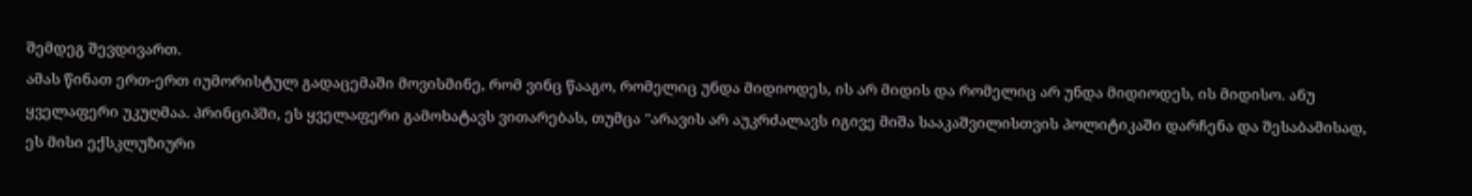შემდეგ შევდივართ.
ამას წინათ ერთ-ერთ იუმორისტულ გადაცემაში მოვისმინე, რომ ვინც წააგო, რომელიც უნდა მიდიოდეს, ის არ მიდის და რომელიც არ უნდა მიდიოდეს, ის მიდისო. ანუ ყველაფერი უკუღმაა. პრინციპში, ეს ყველაფერი გამოხატავს ვითარებას, თუმცა "არავის არ აუკრძალავს იგივე მიშა სააკაშვილისთვის პოლიტიკაში დარჩენა და შესაბამისად, ეს მისი ექსკლუზიური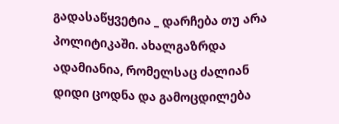გადასაწყვეტია _ დარჩება თუ არა პოლიტიკაში. ახალგაზრდა ადამიანია, რომელსაც ძალიან დიდი ცოდნა და გამოცდილება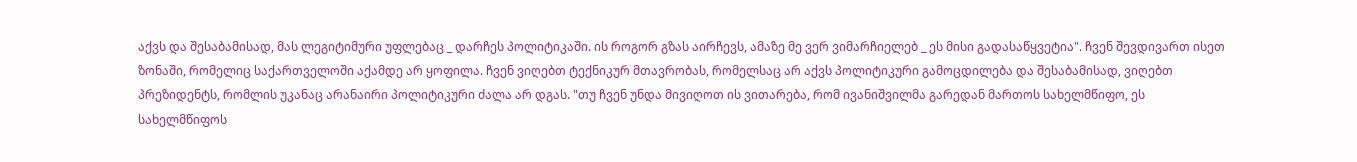აქვს და შესაბამისად, მას ლეგიტიმური უფლებაც _ დარჩეს პოლიტიკაში. ის როგორ გზას აირჩევს, ამაზე მე ვერ ვიმარჩიელებ _ ეს მისი გადასაწყვეტია". ჩვენ შევდივართ ისეთ ზონაში, რომელიც საქართველოში აქამდე არ ყოფილა. ჩვენ ვიღებთ ტექნიკურ მთავრობას, რომელსაც არ აქვს პოლიტიკური გამოცდილება და შესაბამისად, ვიღებთ პრეზიდენტს, რომლის უკანაც არანაირი პოლიტიკური ძალა არ დგას. "თუ ჩვენ უნდა მივიღოთ ის ვითარება, რომ ივანიშვილმა გარედან მართოს სახელმწიფო, ეს სახელმწიფოს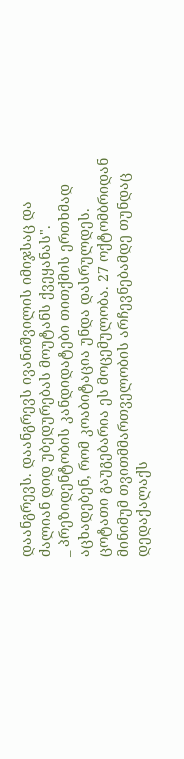დაანგრევს. დაანგრევს ივანიშვილის იმიჯსაც და ძალიან დიდ უბედურებას მოუტანს ქვეყანას".
_ პრეზიდენტობის კანდიდატები თითქმის ერთხმად აცხადებენ, რომ კოაბიტაცია უნდა დასრულდეს. ცოტათი გაუგებარია ეს მოცემულობა. 27 ოქტომბრიდან მინიმუმ თვითმმართველობის არჩევნებამდე თუნდაც დედაქალაქს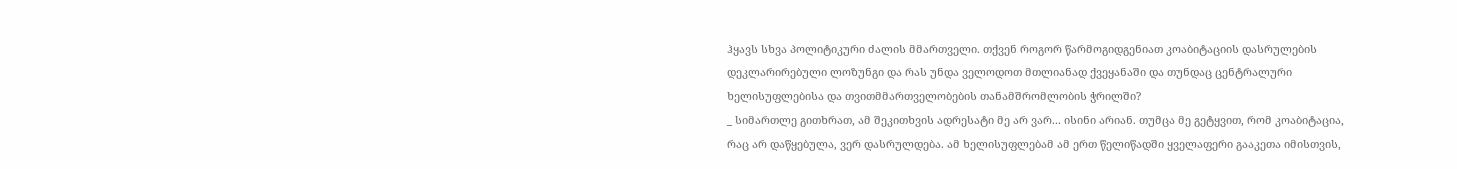ჰყავს სხვა პოლიტიკური ძალის მმართველი. თქვენ როგორ წარმოგიდგენიათ კოაბიტაციის დასრულების დეკლარირებული ლოზუნგი და რას უნდა ველოდოთ მთლიანად ქვეყანაში და თუნდაც ცენტრალური ხელისუფლებისა და თვითმმართველობების თანამშრომლობის ჭრილში?
_ სიმართლე გითხრათ, ამ შეკითხვის ადრესატი მე არ ვარ... ისინი არიან. თუმცა მე გეტყვით, რომ კოაბიტაცია, რაც არ დაწყებულა, ვერ დასრულდება. ამ ხელისუფლებამ ამ ერთ წელიწადში ყველაფერი გააკეთა იმისთვის,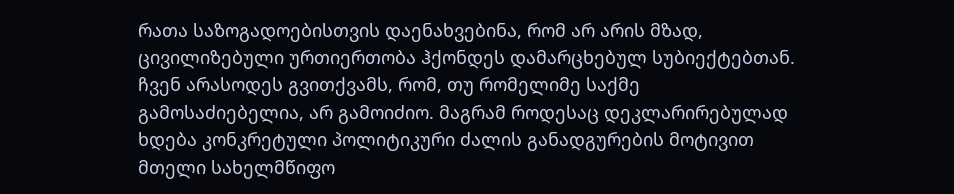რათა საზოგადოებისთვის დაენახვებინა, რომ არ არის მზად, ცივილიზებული ურთიერთობა ჰქონდეს დამარცხებულ სუბიექტებთან. ჩვენ არასოდეს გვითქვამს, რომ, თუ რომელიმე საქმე გამოსაძიებელია, არ გამოიძიო. მაგრამ როდესაც დეკლარირებულად ხდება კონკრეტული პოლიტიკური ძალის განადგურების მოტივით მთელი სახელმწიფო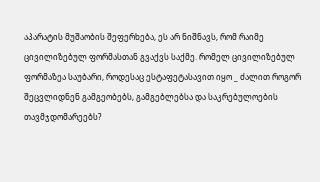აპარატის მუშაობის შეფერხება, ეს არ ნიშნავს, რომ რაიმე ცივილიზებულ ფორმასთან გვაქვს საქმე. რომელ ცივილიზებულ ფორმაზეა საუბარი, როდესაც ესტაფეტასავით იყო _ ძალით როგორ შეცვლიდნენ გამგეობებს, გამგებლებსა და საკრებულოების თავმჯდომარეებს?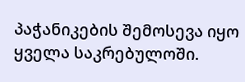პაჭანიკების შემოსევა იყო ყველა საკრებულოში.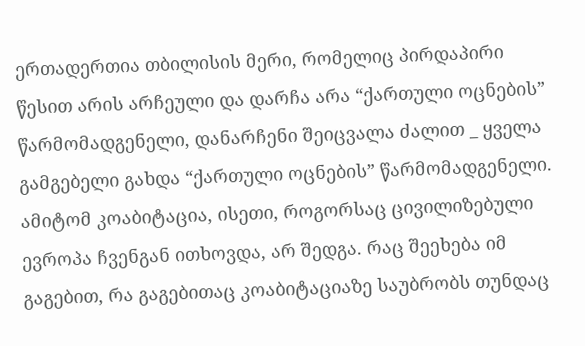ერთადერთია თბილისის მერი, რომელიც პირდაპირი წესით არის არჩეული და დარჩა არა “ქართული ოცნების” წარმომადგენელი, დანარჩენი შეიცვალა ძალით _ ყველა გამგებელი გახდა “ქართული ოცნების” წარმომადგენელი. ამიტომ კოაბიტაცია, ისეთი, როგორსაც ცივილიზებული ევროპა ჩვენგან ითხოვდა, არ შედგა. რაც შეეხება იმ გაგებით, რა გაგებითაც კოაბიტაციაზე საუბრობს თუნდაც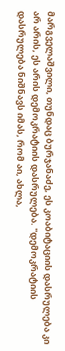მარგველაშვილი, თუნდაც ბურჯანაძე, ეს კოაბიტაციის დასრულება კი არ არის, ეს არის დემოკრატიის დასრულება. "დემოკრატიის დასრულება ნიშნავს იმას, რომ აი, ახლა,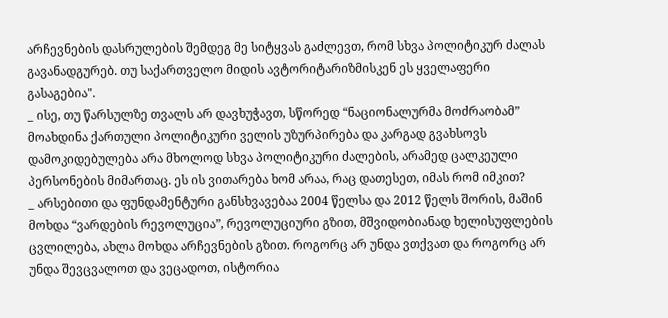არჩევნების დასრულების შემდეგ მე სიტყვას გაძლევთ, რომ სხვა პოლიტიკურ ძალას გავანადგურებ. თუ საქართველო მიდის ავტორიტარიზმისკენ ეს ყველაფერი გასაგებია".
_ ისე, თუ წარსულზე თვალს არ დავხუჭავთ, სწორედ “ნაციონალურმა მოძრაობამ” მოახდინა ქართული პოლიტიკური ველის უზურპირება და კარგად გვახსოვს დამოკიდებულება არა მხოლოდ სხვა პოლიტიკური ძალების, არამედ ცალკეული პერსონების მიმართაც. ეს ის ვითარება ხომ არაა, რაც დათესეთ, იმას რომ იმკით?
_ არსებითი და ფუნდამენტური განსხვავებაა 2004 წელსა და 2012 წელს შორის, მაშინ მოხდა “ვარდების რევოლუცია”, რევოლუციური გზით, მშვიდობიანად ხელისუფლების ცვლილება, ახლა მოხდა არჩევნების გზით. როგორც არ უნდა ვთქვათ და როგორც არ უნდა შევცვალოთ და ვეცადოთ, ისტორია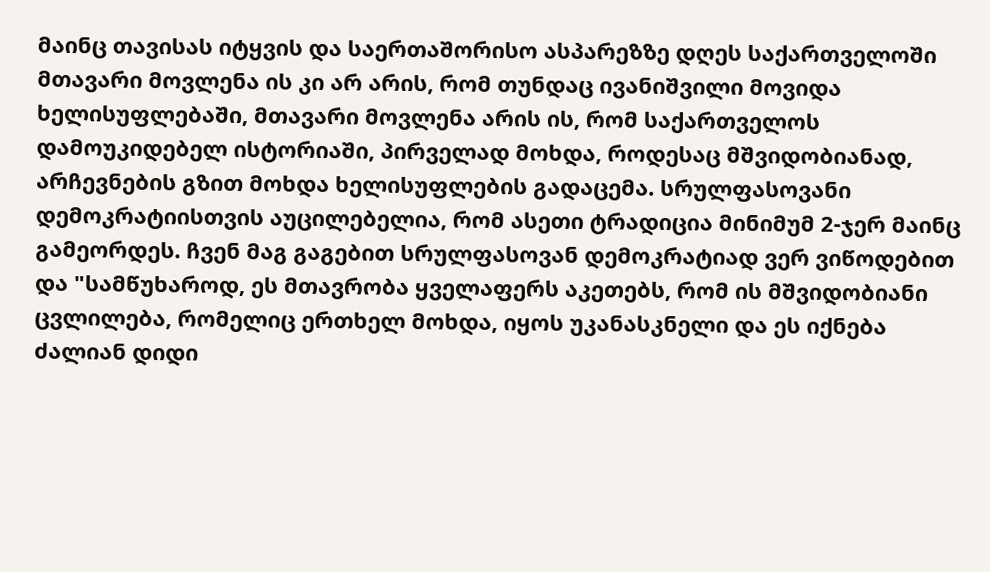მაინც თავისას იტყვის და საერთაშორისო ასპარეზზე დღეს საქართველოში მთავარი მოვლენა ის კი არ არის, რომ თუნდაც ივანიშვილი მოვიდა ხელისუფლებაში, მთავარი მოვლენა არის ის, რომ საქართველოს დამოუკიდებელ ისტორიაში, პირველად მოხდა, როდესაც მშვიდობიანად, არჩევნების გზით მოხდა ხელისუფლების გადაცემა. სრულფასოვანი დემოკრატიისთვის აუცილებელია, რომ ასეთი ტრადიცია მინიმუმ 2-ჯერ მაინც გამეორდეს. ჩვენ მაგ გაგებით სრულფასოვან დემოკრატიად ვერ ვიწოდებით და "სამწუხაროდ, ეს მთავრობა ყველაფერს აკეთებს, რომ ის მშვიდობიანი ცვლილება, რომელიც ერთხელ მოხდა, იყოს უკანასკნელი და ეს იქნება ძალიან დიდი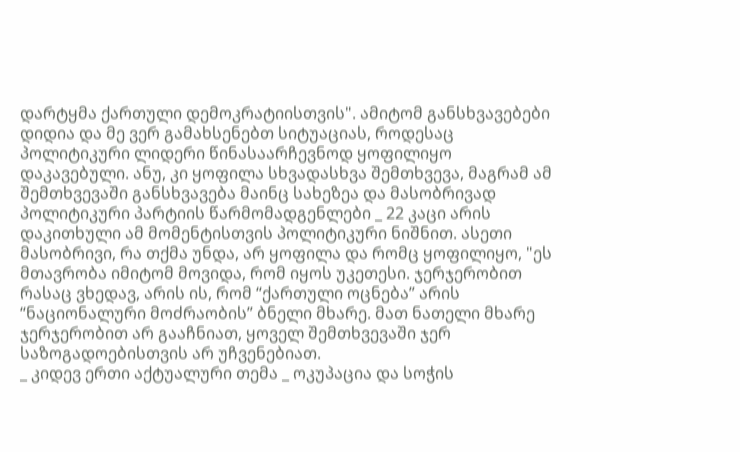დარტყმა ქართული დემოკრატიისთვის". ამიტომ განსხვავებები დიდია და მე ვერ გამახსენებთ სიტუაციას, როდესაც პოლიტიკური ლიდერი წინასაარჩევნოდ ყოფილიყო დაკავებული. ანუ, კი ყოფილა სხვადასხვა შემთხვევა, მაგრამ ამ შემთხვევაში განსხვავება მაინც სახეზეა და მასობრივად პოლიტიკური პარტიის წარმომადგენლები _ 22 კაცი არის დაკითხული ამ მომენტისთვის პოლიტიკური ნიშნით. ასეთი მასობრივი, რა თქმა უნდა, არ ყოფილა და რომც ყოფილიყო, "ეს მთავრობა იმიტომ მოვიდა, რომ იყოს უკეთესი. ჯერჯერობით რასაც ვხედავ, არის ის, რომ “ქართული ოცნება” არის “ნაციონალური მოძრაობის” ბნელი მხარე. მათ ნათელი მხარე ჯერჯერობით არ გააჩნიათ, ყოველ შემთხვევაში ჯერ საზოგადოებისთვის არ უჩვენებიათ.
_ კიდევ ერთი აქტუალური თემა _ ოკუპაცია და სოჭის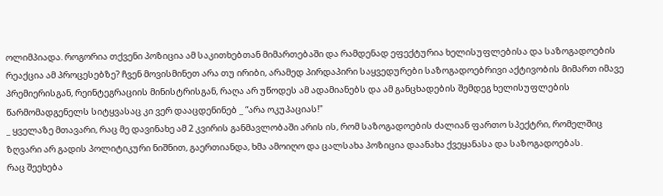ოლიმპიადა. როგორია თქვენი პოზიცია ამ საკითხებთან მიმართებაში და რამდენად ეფექტურია ხელისუფლებისა და საზოგადოების რეაქცია ამ პროცესებზე? ჩვენ მოვისმინეთ არა თუ ირიბი, არამედ პირდაპირი საყვედურები საზოგადოებრივი აქტივობის მიმართ იმავე პრემიერისგან, რეინტეგრაციის მინისტრისგან, რაღა არ უწოდეს ამ ადამიანებს და ამ განცხადების შემდეგ ხელისუფლების წარმომადგენელს სიტყვასაც კი ვერ დააცდენინებ _ “არა ოკუპაციას!"
_ ყველაზე მთავარი, რაც მე დავინახე ამ 2 კვირის განმავლობაში არის ის, რომ საზოგადოების ძალიან ფართო სპექტრი, რომელშიც ზღვარი არ გადის პოლიტიკური ნიშნით, გაერთიანდა, ხმა ამოიღო და ცალსახა პოზიცია დაანახა ქვეყანასა და საზოგადოებას.
რაც შეეხება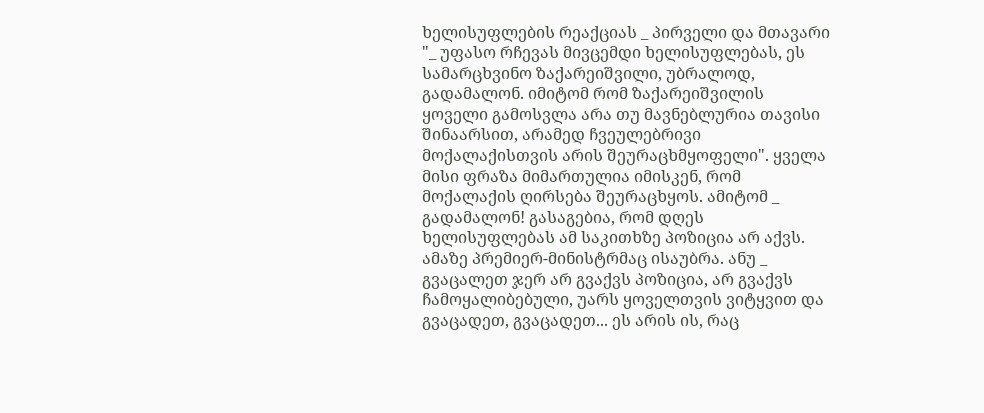ხელისუფლების რეაქციას _ პირველი და მთავარი "_ უფასო რჩევას მივცემდი ხელისუფლებას, ეს სამარცხვინო ზაქარეიშვილი, უბრალოდ, გადამალონ. იმიტომ რომ ზაქარეიშვილის ყოველი გამოსვლა არა თუ მავნებლურია თავისი შინაარსით, არამედ ჩვეულებრივი მოქალაქისთვის არის შეურაცხმყოფელი". ყველა მისი ფრაზა მიმართულია იმისკენ, რომ მოქალაქის ღირსება შეურაცხყოს. ამიტომ _ გადამალონ! გასაგებია, რომ დღეს ხელისუფლებას ამ საკითხზე პოზიცია არ აქვს. ამაზე პრემიერ-მინისტრმაც ისაუბრა. ანუ _ გვაცალეთ ჯერ არ გვაქვს პოზიცია, არ გვაქვს ჩამოყალიბებული, უარს ყოველთვის ვიტყვით და გვაცადეთ, გვაცადეთ... ეს არის ის, რაც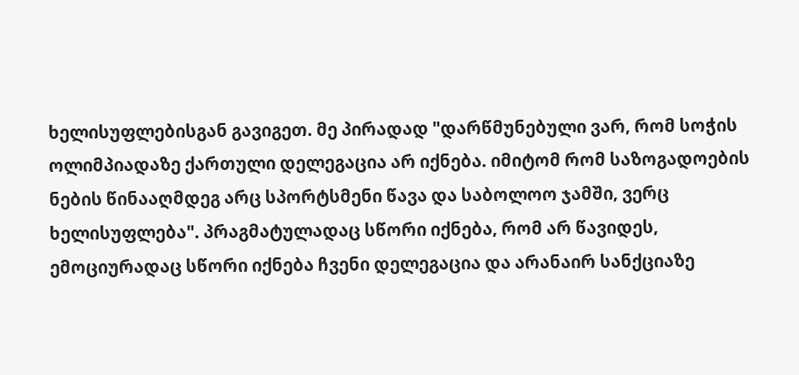ხელისუფლებისგან გავიგეთ. მე პირადად "დარწმუნებული ვარ, რომ სოჭის ოლიმპიადაზე ქართული დელეგაცია არ იქნება. იმიტომ რომ საზოგადოების ნების წინააღმდეგ არც სპორტსმენი წავა და საბოლოო ჯამში, ვერც ხელისუფლება". პრაგმატულადაც სწორი იქნება, რომ არ წავიდეს, ემოციურადაც სწორი იქნება ჩვენი დელეგაცია და არანაირ სანქციაზე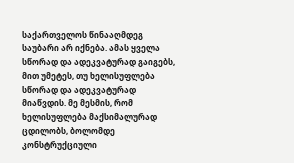საქართველოს წინააღმდეგ საუბარი არ იქნება. ამას ყველა სწორად და ადეკვატურად გაიგებს, მით უმეტეს, თუ ხელისუფლება სწორად და ადეკვატურად მიაწვდის. მე მესმის, რომ ხელისუფლება მაქსიმალურად ცდილობს, ბოლომდე კონსტრუქციული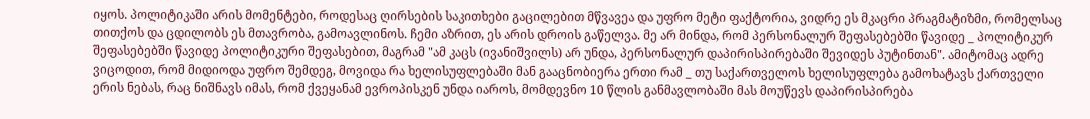იყოს. პოლიტიკაში არის მომენტები, როდესაც ღირსების საკითხები გაცილებით მწვავეა და უფრო მეტი ფაქტორია, ვიდრე ეს მკაცრი პრაგმატიზმი, რომელსაც თითქოს და ცდილობს ეს მთავრობა, გამოავლინოს. ჩემი აზრით, ეს არის დროის გაწელვა. მე არ მინდა, რომ პერსონალურ შეფასებებში წავიდე _ პოლიტიკურ შეფასებებში წავიდე პოლიტიკური შეფასებით, მაგრამ "ამ კაცს (ივანიშვილს) არ უნდა, პერსონალურ დაპირისპირებაში შევიდეს პუტინთან". ამიტომაც ადრე ვიცოდით, რომ მიდიოდა უფრო შემდეგ, მოვიდა რა ხელისუფლებაში მან გააცნობიერა ერთი რამ _ თუ საქართველოს ხელისუფლება გამოხატავს ქართველი ერის ნებას, რაც ნიშნავს იმას, რომ ქვეყანამ ევროპისკენ უნდა იაროს, მომდევნო 10 წლის განმავლობაში მას მოუწევს დაპირისპირება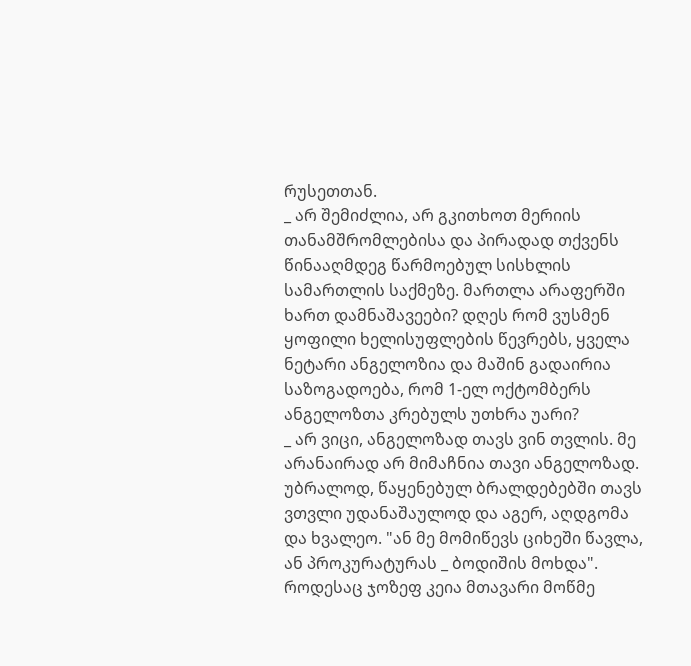რუსეთთან.
_ არ შემიძლია, არ გკითხოთ მერიის თანამშრომლებისა და პირადად თქვენს წინააღმდეგ წარმოებულ სისხლის სამართლის საქმეზე. მართლა არაფერში ხართ დამნაშავეები? დღეს რომ ვუსმენ ყოფილი ხელისუფლების წევრებს, ყველა ნეტარი ანგელოზია და მაშინ გადაირია საზოგადოება, რომ 1-ელ ოქტომბერს ანგელოზთა კრებულს უთხრა უარი?
_ არ ვიცი, ანგელოზად თავს ვინ თვლის. მე არანაირად არ მიმაჩნია თავი ანგელოზად. უბრალოდ, წაყენებულ ბრალდებებში თავს ვთვლი უდანაშაულოდ და აგერ, აღდგომა და ხვალეო. "ან მე მომიწევს ციხეში წავლა, ან პროკურატურას _ ბოდიშის მოხდა". როდესაც ჯოზეფ კეია მთავარი მოწმე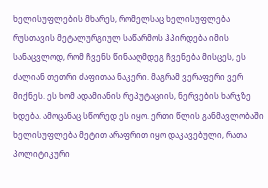ხელისუფლების მხარეს, რომელსაც ხელისუფლება რუსთავის მეტალურგიულ საწარმოს ჰპირდება იმის სანაცვლოდ, რომ ჩვენს წინააღმდეგ ჩვენება მისცეს, ეს ძალიან თეთრი ძაფითაა ნაკერი. მაგრამ ვერაფერი ვერ მიქნეს. ეს ხომ ადამიანის რეპუტაციის, ნერვების ხარჯზე ხდება. ამოცანაც სწორედ ეს იყო. ერთი წლის განმავლობაში ხელისუფლება მეტით არაფრით იყო დაკავებული, რათა პოლიტიკური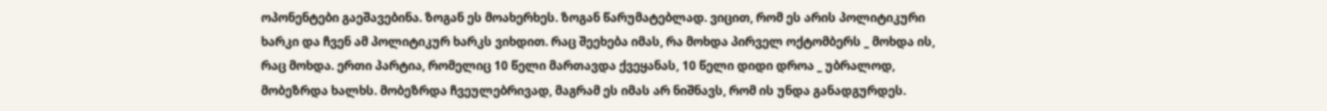ოპონენტები გაეშავებინა. ზოგან ეს მოახერხეს. ზოგან წარუმატებლად. ვიცით, რომ ეს არის პოლიტიკური ხარკი და ჩვენ ამ პოლიტიკურ ხარკს ვიხდით. რაც შეეხება იმას, რა მოხდა პირველ ოქტომბერს _ მოხდა ის, რაც მოხდა. ერთი პარტია, რომელიც 10 წელი მართავდა ქვეყანას, 10 წელი დიდი დროა _ უბრალოდ, მობეზრდა ხალხს. მობეზრდა ჩვეულებრივად, მაგრამ ეს იმას არ ნიშნავს, რომ ის უნდა განადგურდეს.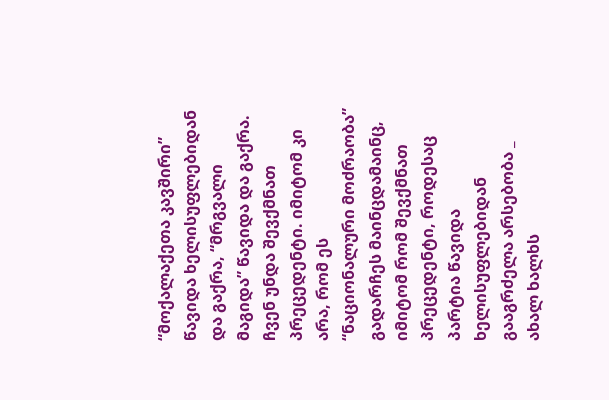“მოქალაქეთა კავშირი” წავიდა ხელისუფლებიდან და გაქრა, “მრგვალი მაგიდა” წავიდა და გაქრა. ჩვენ უნდა შევქმნათ პრეცედენტი. იმიტომ კი არა, რომ ეს “ნაციონალური მოძრაობა” გადარჩეს მაინცდამაინც, იმიტომ რომ შევქმნათ პრეცედენტი, როდესაც პარტია წავიდა ხელისუფლებიდან გააგრძელა არსებობა _ ახალ ხალხს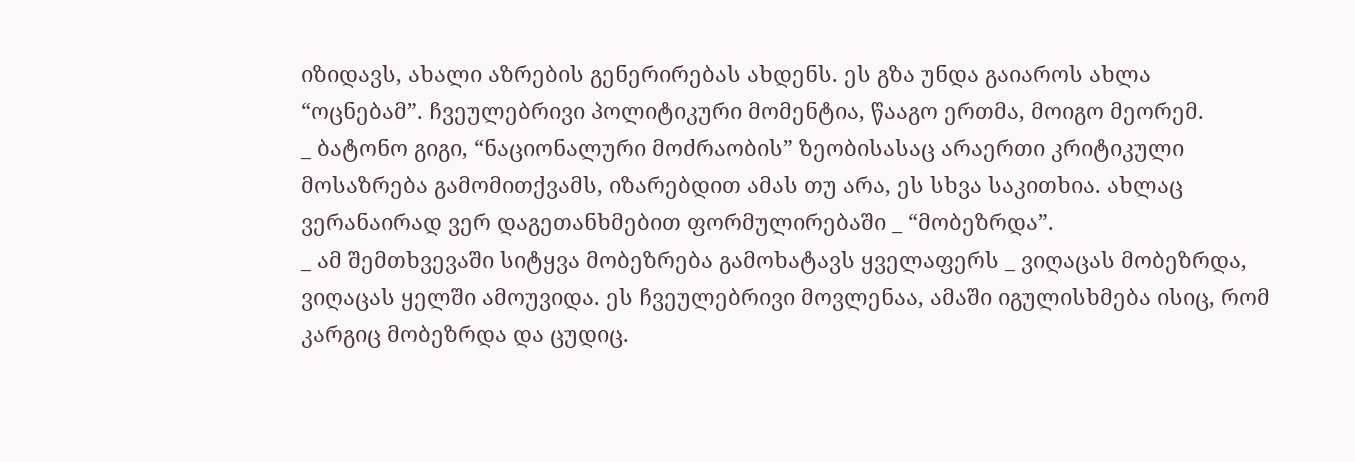იზიდავს, ახალი აზრების გენერირებას ახდენს. ეს გზა უნდა გაიაროს ახლა “ოცნებამ”. ჩვეულებრივი პოლიტიკური მომენტია, წააგო ერთმა, მოიგო მეორემ.
_ ბატონო გიგი, “ნაციონალური მოძრაობის” ზეობისასაც არაერთი კრიტიკული მოსაზრება გამომითქვამს, იზარებდით ამას თუ არა, ეს სხვა საკითხია. ახლაც ვერანაირად ვერ დაგეთანხმებით ფორმულირებაში _ “მობეზრდა”.
_ ამ შემთხვევაში სიტყვა მობეზრება გამოხატავს ყველაფერს _ ვიღაცას მობეზრდა, ვიღაცას ყელში ამოუვიდა. ეს ჩვეულებრივი მოვლენაა, ამაში იგულისხმება ისიც, რომ კარგიც მობეზრდა და ცუდიც.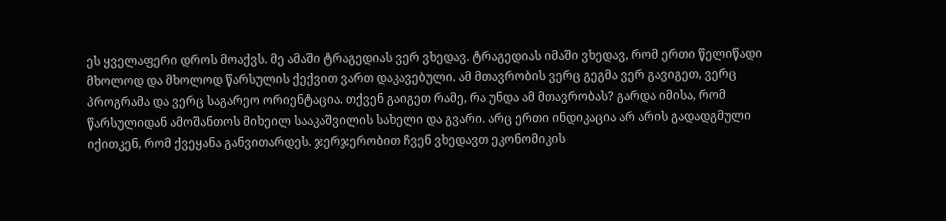ეს ყველაფერი დროს მოაქვს. მე ამაში ტრაგედიას ვერ ვხედავ. ტრაგედიას იმაში ვხედავ, რომ ერთი წელიწადი მხოლოდ და მხოლოდ წარსულის ქექვით ვართ დაკავებული. ამ მთავრობის ვერც გეგმა ვერ გავიგეთ, ვერც პროგრამა და ვერც საგარეო ორიენტაცია. თქვენ გაიგეთ რამე, რა უნდა ამ მთავრობას? გარდა იმისა, რომ წარსულიდან ამოშანთოს მიხეილ სააკაშვილის სახელი და გვარი. არც ერთი ინდიკაცია არ არის გადადგმული იქითკენ, რომ ქვეყანა განვითარდეს. ჯერჯერობით ჩვენ ვხედავთ ეკონომიკის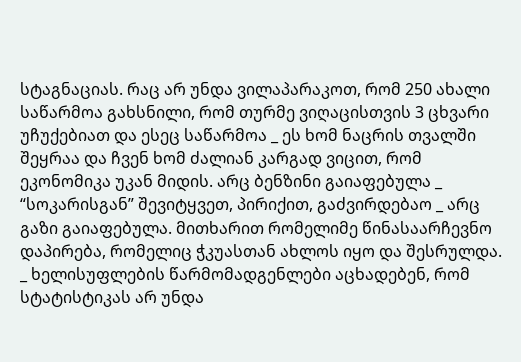სტაგნაციას. რაც არ უნდა ვილაპარაკოთ, რომ 250 ახალი საწარმოა გახსნილი, რომ თურმე ვიღაცისთვის 3 ცხვარი უჩუქებიათ და ესეც საწარმოა _ ეს ხომ ნაცრის თვალში შეყრაა და ჩვენ ხომ ძალიან კარგად ვიცით, რომ ეკონომიკა უკან მიდის. არც ბენზინი გაიაფებულა _ “სოკარისგან” შევიტყვეთ, პირიქით, გაძვირდებაო _ არც გაზი გაიაფებულა. მითხარით რომელიმე წინასაარჩევნო დაპირება, რომელიც ჭკუასთან ახლოს იყო და შესრულდა.
_ ხელისუფლების წარმომადგენლები აცხადებენ, რომ სტატისტიკას არ უნდა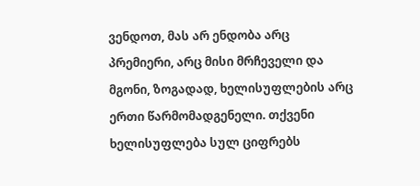ვენდოთ, მას არ ენდობა არც პრემიერი, არც მისი მრჩეველი და მგონი, ზოგადად, ხელისუფლების არც ერთი წარმომადგენელი. თქვენი ხელისუფლება სულ ციფრებს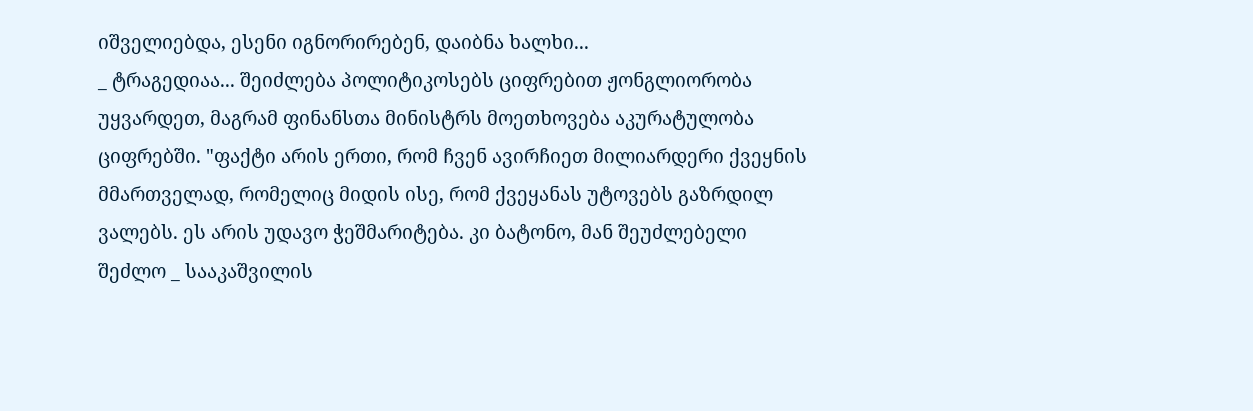იშველიებდა, ესენი იგნორირებენ, დაიბნა ხალხი...
_ ტრაგედიაა... შეიძლება პოლიტიკოსებს ციფრებით ჟონგლიორობა უყვარდეთ, მაგრამ ფინანსთა მინისტრს მოეთხოვება აკურატულობა ციფრებში. "ფაქტი არის ერთი, რომ ჩვენ ავირჩიეთ მილიარდერი ქვეყნის მმართველად, რომელიც მიდის ისე, რომ ქვეყანას უტოვებს გაზრდილ ვალებს. ეს არის უდავო ჭეშმარიტება. კი ბატონო, მან შეუძლებელი შეძლო _ სააკაშვილის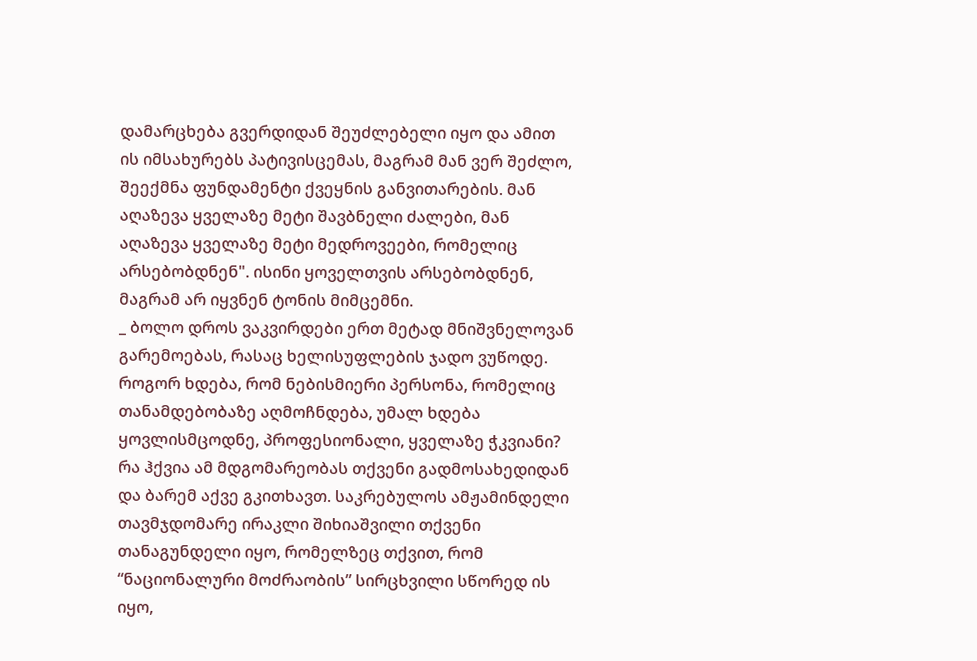დამარცხება გვერდიდან შეუძლებელი იყო და ამით ის იმსახურებს პატივისცემას, მაგრამ მან ვერ შეძლო, შეექმნა ფუნდამენტი ქვეყნის განვითარების. მან აღაზევა ყველაზე მეტი შავბნელი ძალები, მან აღაზევა ყველაზე მეტი მედროვეები, რომელიც არსებობდნენ". ისინი ყოველთვის არსებობდნენ, მაგრამ არ იყვნენ ტონის მიმცემნი.
_ ბოლო დროს ვაკვირდები ერთ მეტად მნიშვნელოვან გარემოებას, რასაც ხელისუფლების ჯადო ვუწოდე. როგორ ხდება, რომ ნებისმიერი პერსონა, რომელიც თანამდებობაზე აღმოჩნდება, უმალ ხდება ყოვლისმცოდნე, პროფესიონალი, ყველაზე ჭკვიანი? რა ჰქვია ამ მდგომარეობას თქვენი გადმოსახედიდან და ბარემ აქვე გკითხავთ. საკრებულოს ამჟამინდელი თავმჯდომარე ირაკლი შიხიაშვილი თქვენი თანაგუნდელი იყო, რომელზეც თქვით, რომ “ნაციონალური მოძრაობის” სირცხვილი სწორედ ის იყო,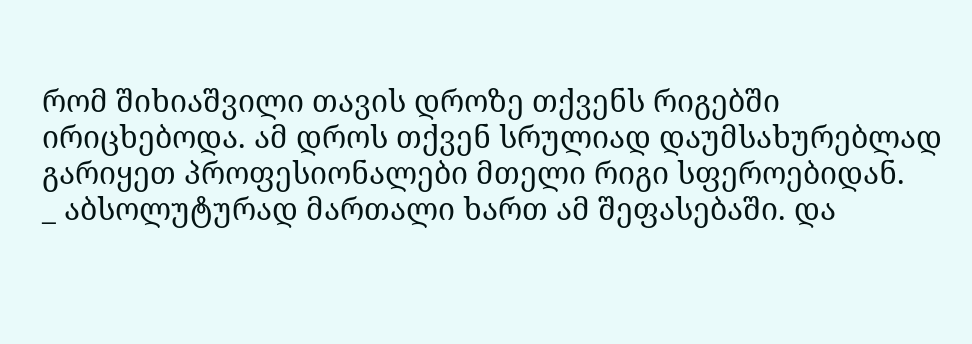რომ შიხიაშვილი თავის დროზე თქვენს რიგებში ირიცხებოდა. ამ დროს თქვენ სრულიად დაუმსახურებლად გარიყეთ პროფესიონალები მთელი რიგი სფეროებიდან.
_ აბსოლუტურად მართალი ხართ ამ შეფასებაში. და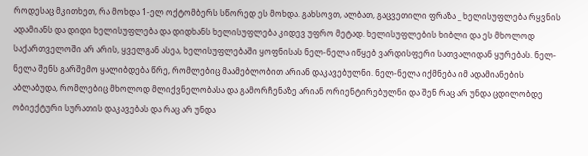როდესაც მკითხეთ, რა მოხდა 1-ელ ოქტომბერს სწორედ ეს მოხდა. გახსოვთ, ალბათ, გაცვეთილი ფრაზა _ ხელისუფლება რყვნის ადამიანს და დიდი ხელისუფლება და დიდხანს ხელისუფლება კიდევ უფრო მეტად. ხელისუფლების ხიბლი და ეს მხოლოდ საქართველოში არ არის, ყველგან ასეა, ხელისუფლებაში ყოფნისას ნელ-ნელა იწყებ ვარდისფერი სათვალიდან ყურებას. ნელ-ნელა შენს გარშემო ყალიბდება წრე, რომლებიც მაამებლობით არიან დაკავებულნი. ნელ-ნელა იქმნება იმ ადამიანების აბლაბუდა, რომლებიც მხოლოდ მლიქვნელობასა და გამორჩენაზე არიან ორიენტირებულნი და შენ რაც არ უნდა ცდილობდე ობიექტური სურათის დაკავებას და რაც არ უნდა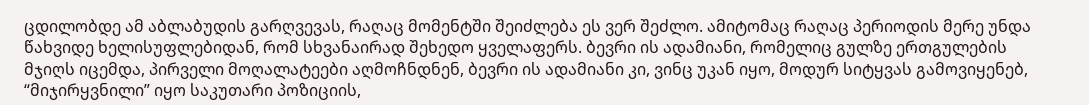ცდილობდე ამ აბლაბუდის გარღვევას, რაღაც მომენტში შეიძლება ეს ვერ შეძლო. ამიტომაც რაღაც პერიოდის მერე უნდა წახვიდე ხელისუფლებიდან, რომ სხვანაირად შეხედო ყველაფერს. ბევრი ის ადამიანი, რომელიც გულზე ერთგულების მჯიღს იცემდა, პირველი მოღალატეები აღმოჩნდნენ, ბევრი ის ადამიანი კი, ვინც უკან იყო, მოდურ სიტყვას გამოვიყენებ, “მიჯირყვნილი” იყო საკუთარი პოზიციის,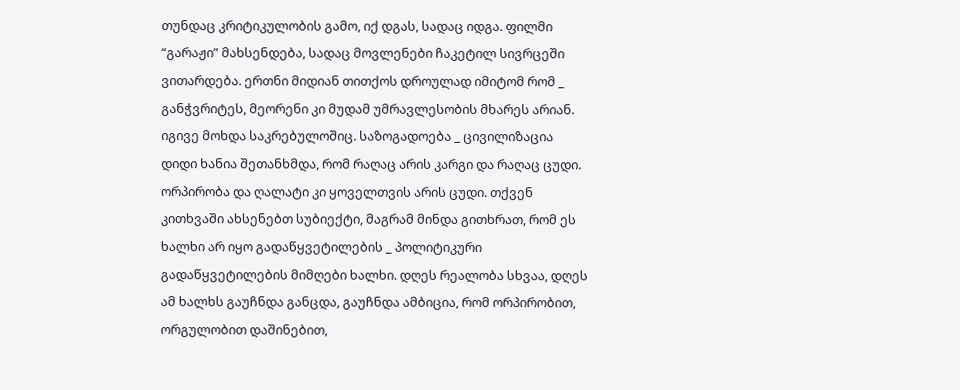თუნდაც კრიტიკულობის გამო, იქ დგას, სადაც იდგა. ფილმი “გარაჟი” მახსენდება, სადაც მოვლენები ჩაკეტილ სივრცეში ვითარდება. ერთნი მიდიან თითქოს დროულად იმიტომ რომ _ განჭვრიტეს, მეორენი კი მუდამ უმრავლესობის მხარეს არიან. იგივე მოხდა საკრებულოშიც. საზოგადოება _ ცივილიზაცია დიდი ხანია შეთანხმდა, რომ რაღაც არის კარგი და რაღაც ცუდი. ორპირობა და ღალატი კი ყოველთვის არის ცუდი. თქვენ კითხვაში ახსენებთ სუბიექტი, მაგრამ მინდა გითხრათ, რომ ეს ხალხი არ იყო გადაწყვეტილების _ პოლიტიკური გადაწყვეტილების მიმღები ხალხი. დღეს რეალობა სხვაა, დღეს ამ ხალხს გაუჩნდა განცდა, გაუჩნდა ამბიცია, რომ ორპირობით, ორგულობით დაშინებით,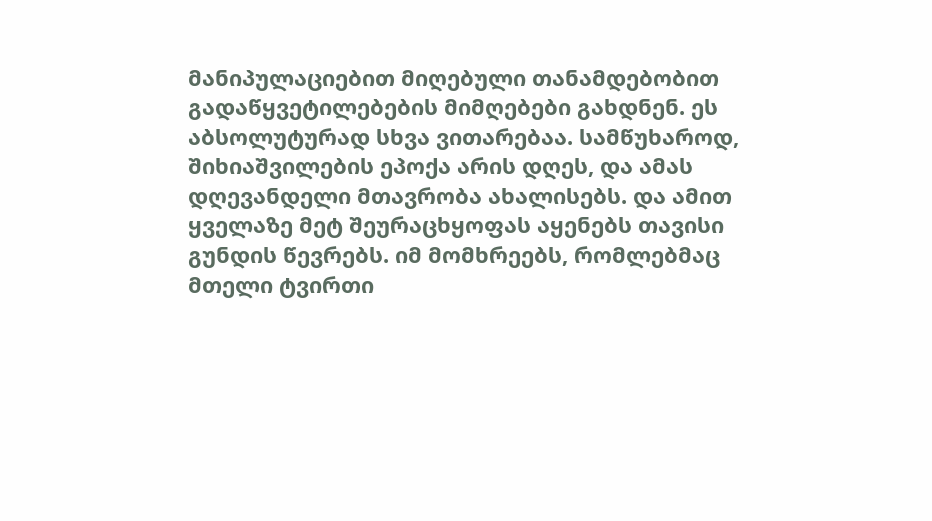მანიპულაციებით მიღებული თანამდებობით გადაწყვეტილებების მიმღებები გახდნენ. ეს აბსოლუტურად სხვა ვითარებაა. სამწუხაროდ, შიხიაშვილების ეპოქა არის დღეს, და ამას დღევანდელი მთავრობა ახალისებს. და ამით ყველაზე მეტ შეურაცხყოფას აყენებს თავისი გუნდის წევრებს. იმ მომხრეებს, რომლებმაც მთელი ტვირთი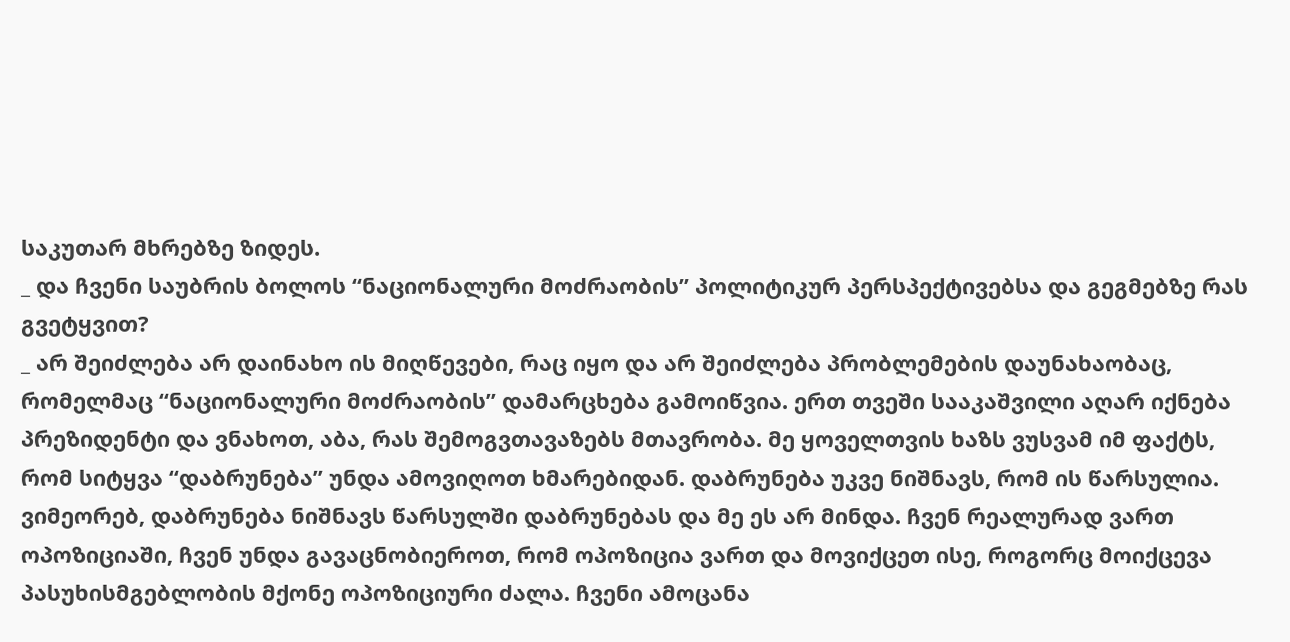საკუთარ მხრებზე ზიდეს.
_ და ჩვენი საუბრის ბოლოს “ნაციონალური მოძრაობის” პოლიტიკურ პერსპექტივებსა და გეგმებზე რას გვეტყვით?
_ არ შეიძლება არ დაინახო ის მიღწევები, რაც იყო და არ შეიძლება პრობლემების დაუნახაობაც, რომელმაც “ნაციონალური მოძრაობის” დამარცხება გამოიწვია. ერთ თვეში სააკაშვილი აღარ იქნება პრეზიდენტი და ვნახოთ, აბა, რას შემოგვთავაზებს მთავრობა. მე ყოველთვის ხაზს ვუსვამ იმ ფაქტს, რომ სიტყვა “დაბრუნება” უნდა ამოვიღოთ ხმარებიდან. დაბრუნება უკვე ნიშნავს, რომ ის წარსულია. ვიმეორებ, დაბრუნება ნიშნავს წარსულში დაბრუნებას და მე ეს არ მინდა. ჩვენ რეალურად ვართ ოპოზიციაში, ჩვენ უნდა გავაცნობიეროთ, რომ ოპოზიცია ვართ და მოვიქცეთ ისე, როგორც მოიქცევა პასუხისმგებლობის მქონე ოპოზიციური ძალა. ჩვენი ამოცანა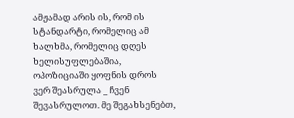ამჟამად არის ის, რომ ის სტანდარტი, რომელიც ამ ხალხმა, რომელიც დღეს ხელისუფლებაშია, ოპოზიციაში ყოფნის დროს ვერ შეასრულა _ ჩვენ შევასრულოთ. მე შეგახსენებთ,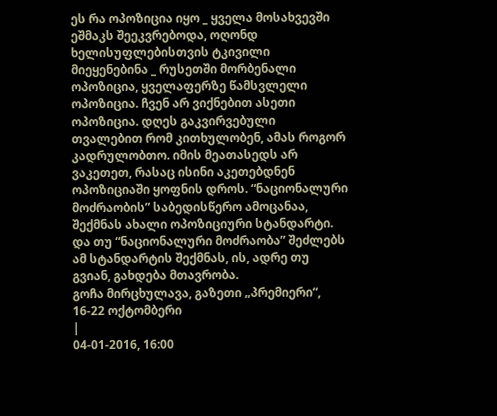ეს რა ოპოზიცია იყო _ ყველა მოსახვევში ეშმაკს შეეკვრებოდა, ოღონდ ხელისუფლებისთვის ტკივილი მიეყენებინა _ რუსეთში მორბენალი ოპოზიცია, ყველაფერზე წამსვლელი ოპოზიცია. ჩვენ არ ვიქნებით ასეთი ოპოზიცია. დღეს გაკვირვებული თვალებით რომ კითხულობენ, ამას როგორ კადრულობთო. იმის მეათასედს არ ვაკეთეთ, რასაც ისინი აკეთებდნენ ოპოზიციაში ყოფნის დროს. “ნაციონალური მოძრაობის” საბედისწერო ამოცანაა, შექმნას ახალი ოპოზიციური სტანდარტი. და თუ “ნაციონალური მოძრაობა” შეძლებს ამ სტანდარტის შექმნას, ის, ადრე თუ გვიან, გახდება მთავრობა.
გოჩა მირცხულავა, გაზეთი „პრემიერი“, 16-22 ოქტომბერი
|
04-01-2016, 16:00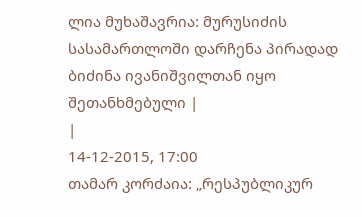ლია მუხაშავრია: მურუსიძის სასამართლოში დარჩენა პირადად ბიძინა ივანიშვილთან იყო შეთანხმებული |
|
14-12-2015, 17:00
თამარ კორძაია: „რესპუბლიკურ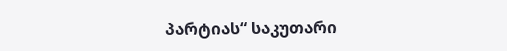პარტიას“ საკუთარი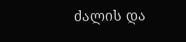ძალის და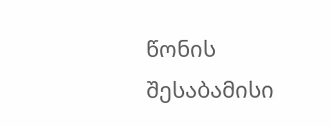წონის შესაბამისი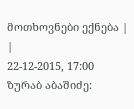მოთხოვნები ექნება |
|
22-12-2015, 17:00
ზურაბ აბაშიძე: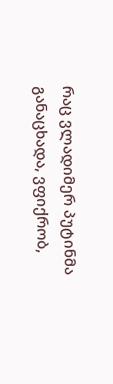რაც ვლადიმერ პუტინმა განაცხადა, ვფიქრობ,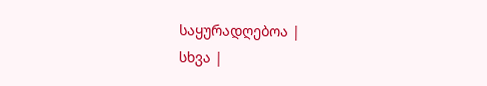საყურადღებოა |
სხვა |